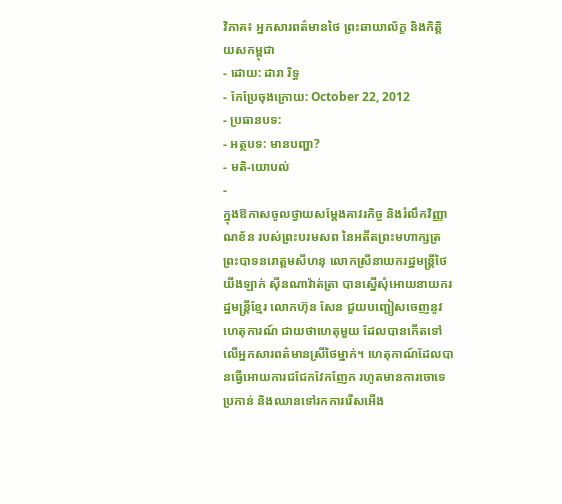វិភាគ៖ អ្នកសារពត៌មានថៃ ព្រះឆាយាល័ក្ខ និងកិត្តិយសកម្ពុជា
- ដោយ: ដារា រិទ្ធ
- កែប្រែចុងក្រោយ: October 22, 2012
- ប្រធានបទ:
- អត្ថបទ: មានបញ្ហា?
- មតិ-យោបល់
-
ក្នុងឱកាសចូលថ្វាយសម្ដែងគាវរកិច្ច និងរំលឹកវិញ្ញាណខ័ន របស់ព្រះបរមសព នៃអតីតព្រះមហាក្សត្រ ព្រះបាទនរោត្តមសីហនុ លោកស្រីនាយករដ្ឋមន្ត្រីថៃ យីងឡាក់ ស៊ីនណាវ៉ាត់ត្រា បានស្នើសុំអោយនាយករដ្ឋមន្ត្រីខ្មែរ លោកហ៊ុន សែន ជួយបញ្ជៀសចេញនូវហេតុការណ៍ ជាយថាហេតុមួយ ដែលបានកើតទៅលើអ្នកសារពត៌មានស្រីថៃម្នាក់។ ហេតុកាណ៍ដែលបានធ្វើអោយការជជែកវែកញែក រហូតមានការចោទេប្រកាន់ និងឈានទៅរកការរើសអើង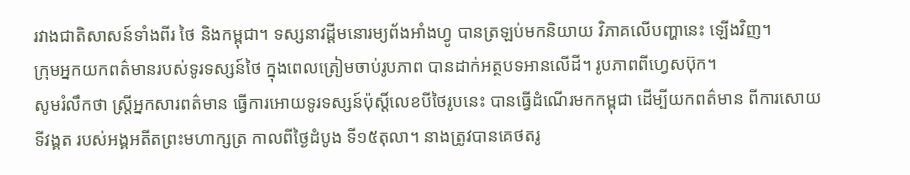រវាងជាតិសាសន៍ទាំងពីរ ថៃ និងកម្ពុជា។ ទស្សនាវដ្ដីមនោរម្យព័ងអាំងហ្វូ បានត្រឡប់មកនិយាយ វិភាគលើបញ្ហានេះ ឡើងវិញ។
ក្រុមអ្នកយកពត៌មានរបស់ទូរទស្សន៍ថៃ ក្នុងពេលត្រៀមចាប់រូបភាព បានដាក់អត្ថបទអានលើដី។ រូបភាពពីហ្វេសប៊ុក។
សូមរំលឹកថា ស្ត្រីអ្នកសារពត៌មាន ធ្វើការអោយទូរទស្សន៍ប៉ុស្ដិ៍លេខបីថៃរូបនេះ បានធ្វើដំណើរមកកម្ពុជា ដើម្បីយកពត៌មាន ពីការសោយទីវង្គត របស់អង្គអតីតព្រះមហាក្សត្រ កាលពីថ្ងៃដំបូង ទី១៥តុលា។ នាងត្រូវបានគេថតរូ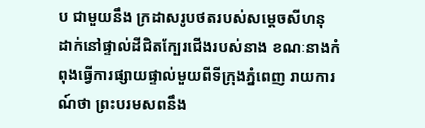ប ជាមួយនឹង ក្រដាសរូបថតរបស់សម្ដេចសីហនុ ដាក់នៅផ្ទាល់ដីជិតក្បែរជើងរបស់នាង ខណៈនាងកំពុងធ្វើការផ្សាយផ្ទាល់មួយពីទីក្រុងភ្នំពេញ រាយការណ៍ថា ព្រះបរមសពនឹង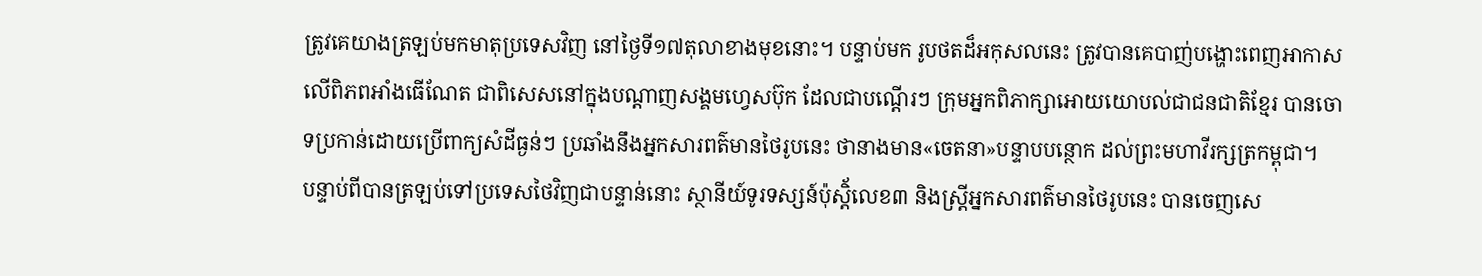ត្រូវគេយាងត្រឡប់មកមាតុប្រទេសវិញ នៅថ្ងៃទី១៧តុលាខាងមុខនោះ។ បន្ទាប់មក រូបថតដ៏អកុសលនេះ ត្រូវបានគេបាញ់បង្ហោះពេញអាកាស លើពិភពអាំងធើណែត ជាពិសេសនៅក្នុងបណ្ដាញសង្គមហ្វេសប៊ុក ដែលជាបណ្ដើរៗ ក្រុមអ្នកពិភាក្សាអោយយោបល់ជាជនជាតិខ្មែរ បានចោទប្រកាន់ដោយប្រើពាក្យសំដីធ្ងន់ៗ ប្រឆាំងនឹងអ្នកសារពត៌មានថៃរូបនេះ ថានាងមាន«ចេតនា»បន្ទាបបន្ថោក ដល់ព្រះមហាវីរក្សត្រកម្ពុជា។
បន្ទាប់ពីបានត្រឡប់ទៅប្រទេសថៃវិញជាបន្ទាន់នោះ ស្ថានីយ៍ទូរទស្សន៍ប៉ុស្ដិ័លេខ៣ និងស្រ្តីអ្នកសារពត៌មានថៃរូបនេះ បានចេញសេ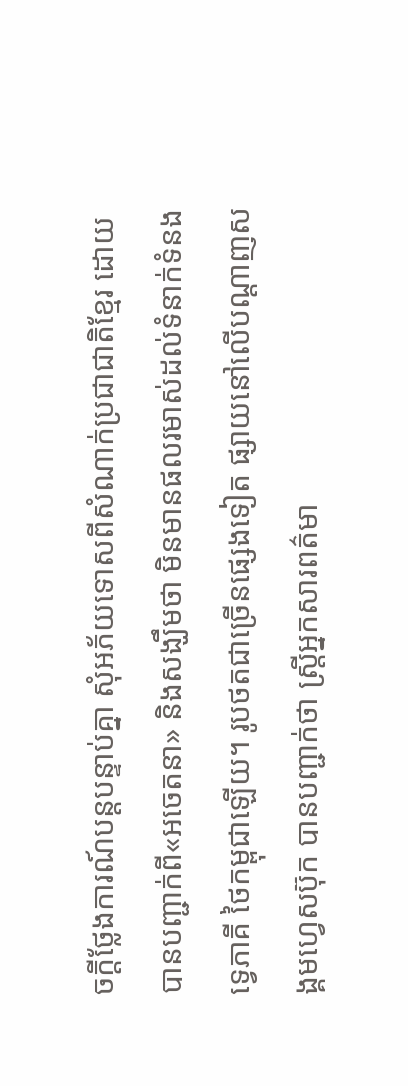ចក្ដីថ្លែងការណ៍បន្តបន្ទាប់គ្នា សុំអភ័យទោសពីសំណាក់ប្រជាជាតិខ្មែរ ដោយបានបញ្ជាក់ពី«អចេតនា» និងសង្ឃឹមថា មិនមានផលរមាស់ដល់ទំនាក់ទំនងទ្វេភាគី ថៃកម្ពុជាឡើយ។ រូបថតជាច្រើនផ្សេងទៀត ផ្សាយនៅលើបណ្ដាញសង្គមហ្វេសប៊ុក បានបញ្ជាក់ថា ស្រ្តីអ្នកសារពត៌មា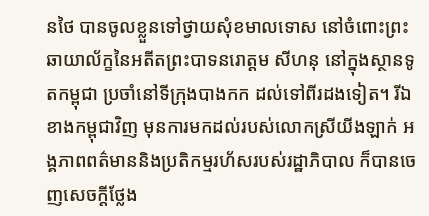នថៃ បានចូលខ្លួនទៅថ្វាយសុំខមាលទោស នៅចំពោះព្រះឆាយាល័ក្ខនៃអតីតព្រះបាទនរោត្ដម សីហនុ នៅក្នុងស្ថានទូតកម្ពុជា ប្រចាំនៅទីក្រុងបាងកក ដល់ទៅពីរដងទៀត។ រីឯខាងកម្ពុជាវិញ មុនការមកដល់របស់លោកស្រីយីងឡាក់ អង្គភាពពត៌មាននិងប្រតិកម្មរហ័សរបស់រដ្ឋាភិបាល ក៏បានចេញសេចក្ដីថ្លែង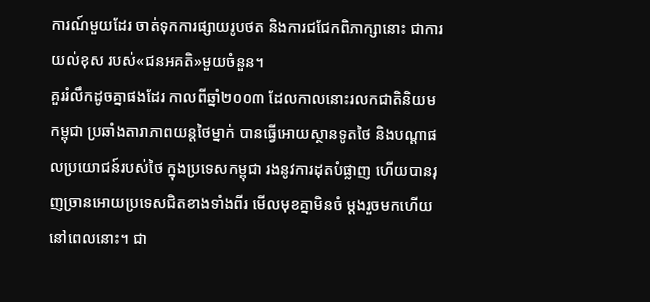ការណ៍មួយដែរ ចាត់ទុកការផ្សាយរូបថត និងការជជែកពិភាក្សានោះ ជាការយល់ខុស របស់«ជនអគតិ»មួយចំនួន។
គួររំលឹកដូចគ្នាផងដែរ កាលពីឆ្នាំ២០០៣ ដែលកាលនោះរលកជាតិនិយមកម្ពុជា ប្រឆាំងតារាភាពយន្ដថៃម្នាក់ បានធ្វើអោយស្ថានទូតថៃ និងបណ្ដាផលប្រយោជន៍របស់ថៃ ក្នុងប្រទេសកម្ពុជា រងនូវការដុតបំផ្លាញ ហើយបានរុញច្រានអោយប្រទេសជិតខាងទាំងពីរ មើលមុខគ្នាមិនចំ ម្ដងរួចមកហើយនៅពេលនោះ។ ជា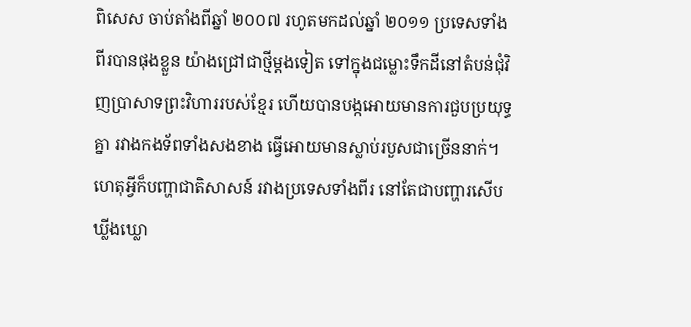ពិសេស ចាប់តាំងពីឆ្នាំ ២០០៧ រហូតមកដល់ឆ្នាំ ២០១១ ប្រទេសទាំងពីរបានផុងខ្លួន យ៉ាងជ្រៅជាថ្មីម្ដងទៀត ទៅក្នុងជម្លោះទឹកដីនៅតំបន់ជុំវិញប្រាសាទព្រះវិហាររបស់ខ្មែរ ហើយបានបង្កអោយមានការជួបប្រយុទ្ធគ្នា រវាងកងទ័ពទាំងសងខាង ធ្វើអោយមានស្លាប់របួសជាច្រើននាក់។
ហេតុអ្វីក៏បញ្ហាជាតិសាសន៍ រវាងប្រទេសទាំងពីរ នៅតែជាបញ្ហារសើប ឃ្លីងឃ្លោ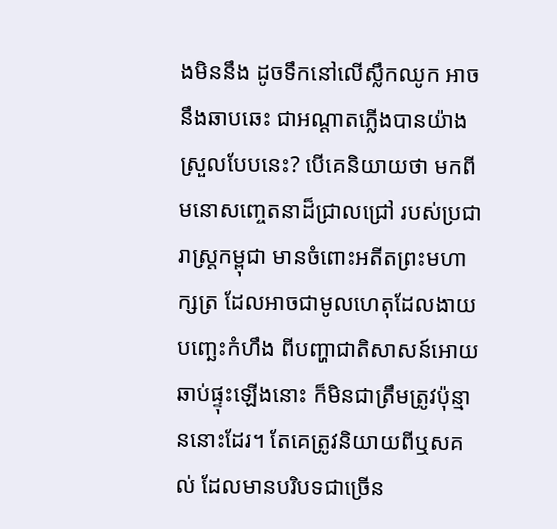ងមិននឹង ដូចទឹកនៅលើស្លឹកឈូក អាចនឹងឆាបឆេះ ជាអណ្ដាតភ្លើងបានយ៉ាងស្រួលបែបនេះ? បើគេនិយាយថា មកពីមនោសញ្ចេតនាដ៏ជ្រាលជ្រៅ របស់ប្រជារាស្ត្រកម្ពុជា មានចំពោះអតីតព្រះមហាក្សត្រ ដែលអាចជាមូលហេតុដែលងាយបញ្ឆេះកំហឹង ពីបញ្ហាជាតិសាសន៍អោយឆាប់ផ្ទុះឡើងនោះ ក៏មិនជាត្រឹមត្រូវប៉ុន្មាននោះដែរ។ តែគេត្រូវនិយាយពីឬសគល់ ដែលមានបរិបទជាច្រើន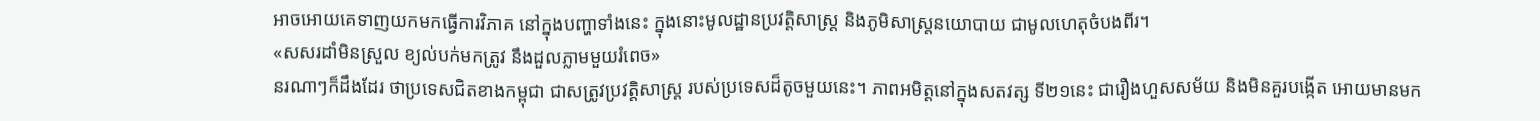អាចអោយគេទាញយកមកធ្វើការវិភាគ នៅក្នុងបញ្ហាទាំងនេះ ក្នុងនោះមូលដ្ឋានប្រវត្តិសាស្ត្រ និងភូមិសាស្ត្រនយោបាយ ជាមូលហេតុចំបងពីរ។
«សសរដាំមិនស្រួល ខ្យល់បក់មកត្រូវ នឹងដួលភ្លាមមួយរំពេច»
នរណាៗក៏ដឹងដែរ ថាប្រទេសជិតខាងកម្ពុជា ជាសត្រូវប្រវត្តិសាស្ត្រ របស់ប្រទេសដ៏តូចមួយនេះ។ ភាពអមិត្តនៅក្នុងសតវត្ស ទី២១នេះ ជារឿងហួសសម័យ និងមិនគួរបង្កើត អោយមានមក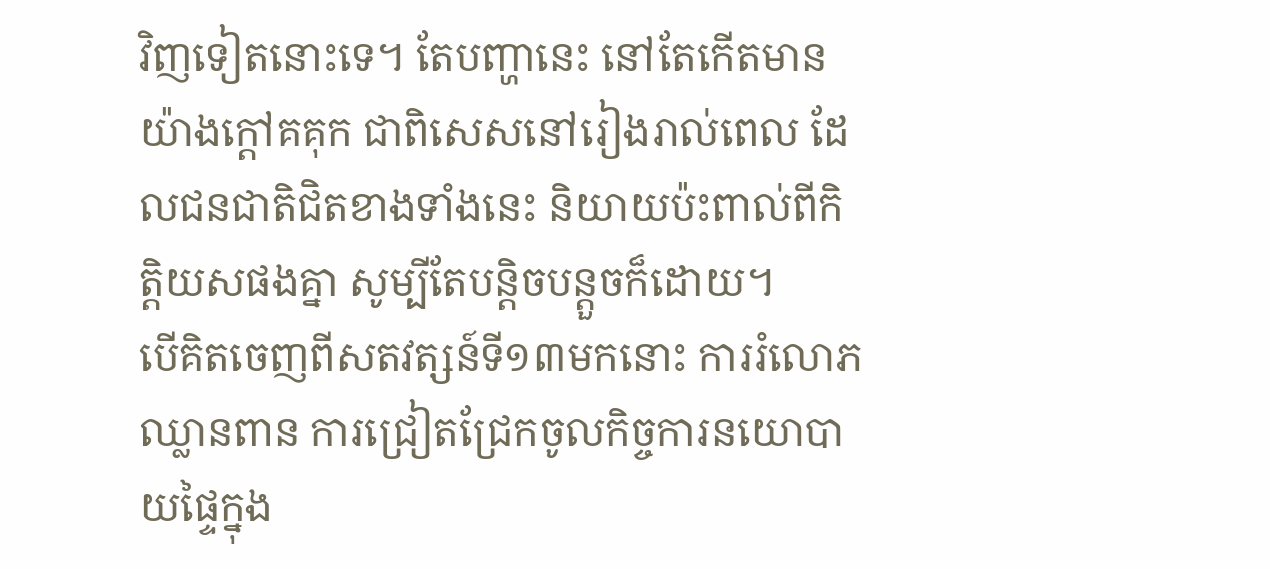វិញទៀតនោះទេ។ តែបញ្ហានេះ នៅតែកើតមាន យ៉ាងក្ដៅគគុក ជាពិសេសនៅរៀងរាល់ពេល ដែលជនជាតិជិតខាងទាំងនេះ និយាយប៉ះពាល់ពីកិត្តិយសផងគ្នា សូម្បីតែបន្ដិចបន្តួចក៏ដោយ។
បើគិតចេញពីសតវត្សន៍ទី១៣មកនោះ ការរំលោភឈ្លានពាន ការជ្រៀតជ្រែកចូលកិច្ចការនយោបាយផ្ទៃក្នុង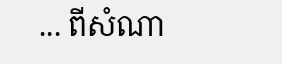... ពីសំណា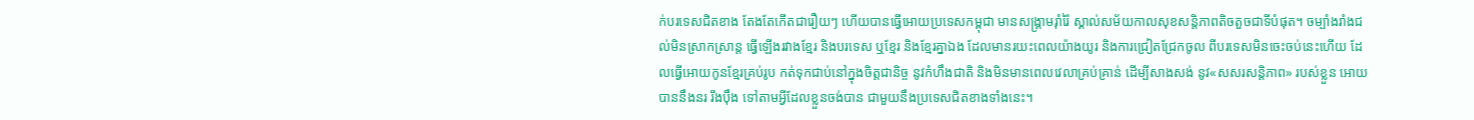ក់បរទេសជិតខាង តែងតែកើតជារឿយៗ ហើយបានធ្វើអោយប្រទេសកម្ពុជា មានសង្គ្រាមរ៉ាំរ៉ៃ ស្គាល់សម័យកាលសុខសន្តិភាពតិចតួចជាទីបំផុត។ ចម្បាំងរាំងជល់មិនស្រាកស្រាន្ដ ធ្វើឡើងរវាងខ្មែរ និងបរទេស ឬខ្មែរ និងខ្មែរគ្នាឯង ដែលមានរយះពេលយ៉ាងយូរ និងការជ្រៀតជ្រែកចូល ពីបរទេសមិនចេះចប់នេះហើយ ដែលធ្វើអោយកូនខ្មែរគ្រប់រូប កត់ទុកជាប់នៅក្នុងចិត្តជានិច្ច នូវកំហឹងជាតិ និងមិនមានពេលវេលាគ្រប់គ្រាន់ ដើម្បីសាងសង់ នូវ«សសរសន្តិភាព» របស់ខ្លួន អោយបាននឹងនរ រឹងប៉ឹង ទៅតាមអ្វីដែលខ្លួនចង់បាន ជាមួយនឹងប្រទេសជិតខាងទាំងនេះ។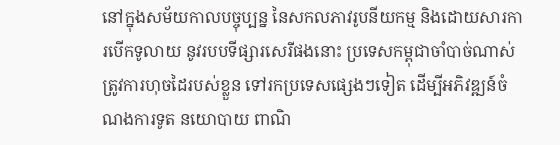នៅក្នុងសម័យកាលបច្ចុប្បន្ន នៃសកលភាវរូបនីយកម្ម និងដោយសារការបើកទូលាយ នូវរបបទីផ្សារសេរីផងនោះ ប្រទេសកម្ពុជាចាំបាច់ណាស់ ត្រូវការហុចដៃរបស់ខ្លួន ទៅរកប្រទេសផ្សេងៗទៀត ដើម្បីអភិវឌ្ឍន៍ចំណងការទូត នយោបាយ ពាណិ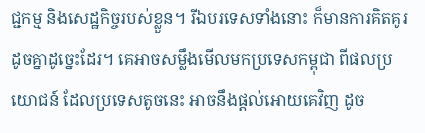ជ្ជកម្ម និងសេដ្ឋកិច្ចរបស់ខ្លួន។ រីឯបរទេសទាំងនោះ ក៏មានការគិតគូរដូចគ្នាដូច្នេះដែរ។ គេអាចសម្លឹងមើលមកប្រទេសកម្ពុជា ពីផលប្រយោជន៍ ដែលប្រទេសតូចនេះ អាចនឹងផ្ដល់អោយគេវិញ ដូច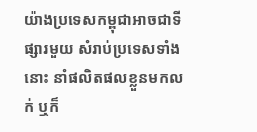យ៉ាងប្រទេសកម្ពុជាអាចជាទីផ្សារមួយ សំរាប់ប្រទេសទាំងនោះ នាំផលិតផលខ្លួនមកលក់ ឬក៏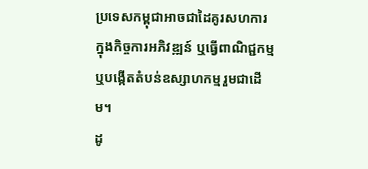ប្រទេសកម្ពុជាអាចជាដៃគូរសហការ ក្នុងកិច្ចការអភិវឌ្ឍន៍ ឬធ្វើពាណិជ្ជកម្ម ឬបង្កើតតំបន់ឧស្សាហកម្មរួមជាដើម។
ដូ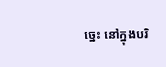ច្នេះ នៅក្នុងបរិ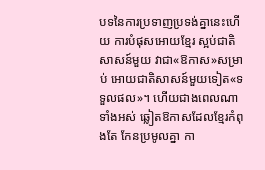បទនៃការប្រទាញប្រទង់គ្នានេះហើយ ការបំផុសអោយខ្មែរ ស្អប់ជាតិសាសន៍មួយ វាជា«ឱកាស»សម្រាប់ អោយជាតិសាសន៍មួយទៀត«ទទួលផល»។ ហើយជាងពេលណាទាំងអស់ ឆ្លៀតឱកាសដែលខ្មែរកំពុងតែ កែនប្រមូលគ្នា កា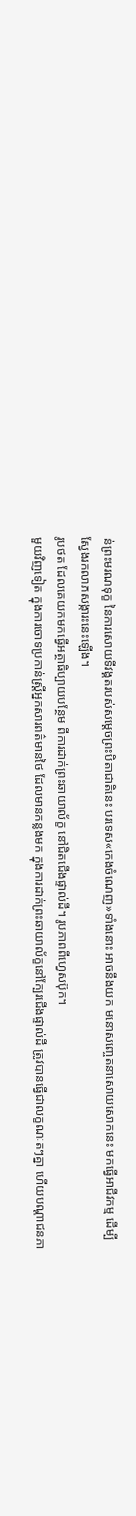ន់ព្រះមរណទុក្ខ នៃការសោយទីវង្គតរបស់សម្ដេចព្រះបិតាជាតិនេះ បរទេស«កេងចំណេញ»ទាំងនោះ អាចនឹងយក មនោសញ្ចេតនាសោយសោកនេះ មកធ្វើអាជីវកម្ម ដើម្បីស្វែងរកលាភសង្ការះនេះឡើង។
រូបថត ដែលគេយកមកធ្វើអត្ថាធិប្បាយបន្ថែម ពីការដាក់ព្រះឆាយាល័ក្ខ នៅជិតជើងផ្ទាល់ដី។ រូបភាពពីហ្វេសប៊ុក។
មួយវិញទៀត ក្នុងការចោទប្រកាន់ស្រ្តីអ្នកសារពត៌មានថៃ ដែលមានកន្លងមក ក្នុងការដាក់ព្រះឆាយាល័ក្ខនៅក្បែរជើងផ្ទាល់ដី ត្រូវបានធ្វើជាលក្ខណៈតៗគ្នា ហើយបណ្ដាជនភា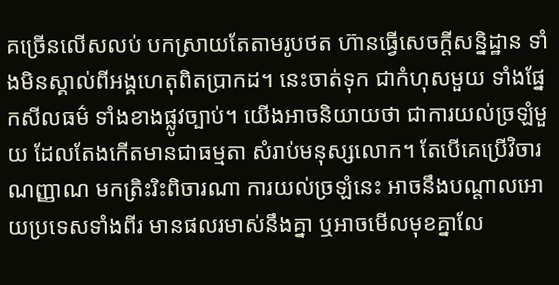គច្រើនលើសលប់ បកស្រាយតែតាមរូបថត ហ៊ានធ្វើសេចក្ដីសន្និដ្ឋាន ទាំងមិនស្គាល់ពីអង្គហេតុពិតប្រាកដ។ នេះចាត់ទុក ជាកំហុសមួយ ទាំងផ្នែកសីលធម៌ ទាំងខាងផ្លូវច្បាប់។ យើងអាចនិយាយថា ជាការយល់ច្រឡំមួយ ដែលតែងកើតមានជាធម្មតា សំរាប់មនុស្សលោក។ តែបើគេប្រើវិចារណញ្ញាណ មកត្រិះរិះពិចារណា ការយល់ច្រឡំនេះ អាចនឹងបណ្ដាលអោយប្រទេសទាំងពីរ មានផលរមាស់នឹងគ្នា ឬអាចមើលមុខគ្នាលែ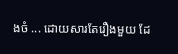ងចំ ... ដោយសារតែរឿងមួយ ដែ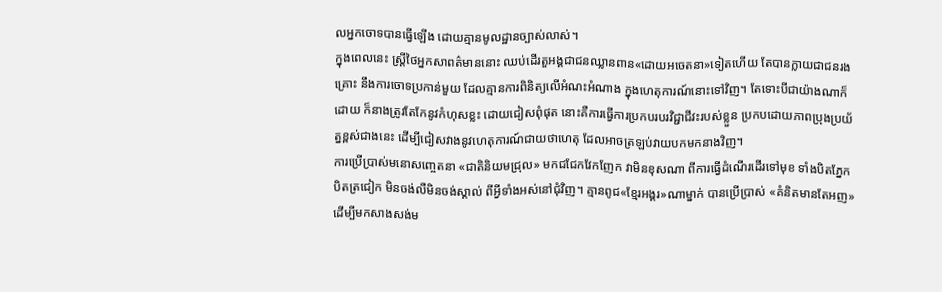លអ្នកចោទបានធ្វើឡើង ដោយគ្មានមូលដ្ឋានច្បាស់លាស់។
ក្នុងពេលនេះ ស្រ្តីថៃអ្នកសាពត៌មាននោះ ឈប់ដើរតួអង្គជាជនឈ្លានពាន«ដោយអចេតនា»ទៀតហើយ តែបានក្លាយជាជនរងគ្រោះ នឹងការចោទប្រកាន់មួយ ដែលគ្មានការពិនិត្យលើអំណះអំណាង ក្នុងហេតុការណ៍នោះទៅវិញ។ តែទោះបីជាយ៉ាងណាក៏ដោយ ក៏នាងត្រូវតែកែនូវកំហុសខ្លះ ដោយជៀសពុំផុត នោះគឺការធ្វើការប្រកបរបរវិជ្ជាជីវះរបស់ខ្លួន ប្រកបដោយភាពប្រុងប្រយ័ត្នខ្ពស់ជាងនេះ ដើម្បីជៀសវាងនូវហេតុការណ៍ជាយថាហេតុ ដែលអាចត្រឡប់វាយបកមកនាងវិញ។
ការប្រើប្រាស់មនោសញ្ចេតនា «ជាតិនិយមជ្រុល» មកជជែកវែកញែក វាមិនខុសណា ពីការធ្វើដំណើរដើរទៅមុខ ទាំងបិតភ្នែក បិតត្រជៀក មិនចង់លឺមិនចង់ស្គាល់ ពីអ្វីទាំងអស់នៅជុំវិញ។ គ្មានពូជ«ខ្មែរអង្គរ»ណាម្នាក់ បានប្រើប្រាស់ «គំនិតមានតែអញ» ដើម្បីមកសាងសង់ម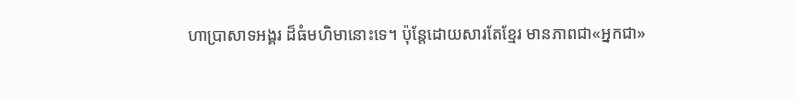ហាប្រាសាទអង្គរ ដ៏ធំមហិមានោះទេ។ ប៉ុន្ដែដោយសារតែខ្មែរ មានភាពជា«អ្នកជា»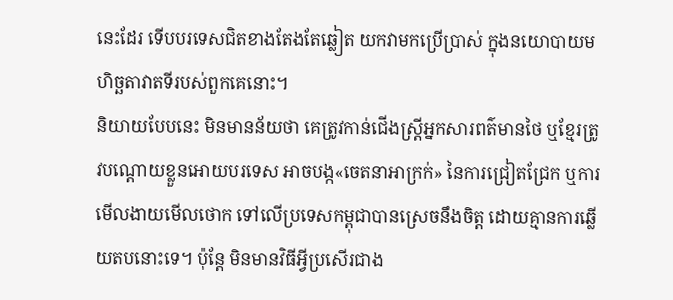នេះដែរ ទើបបរទេសជិតខាងតែងតែឆ្លៀត យកវាមកប្រើប្រាស់ ក្នុងនយោបាយមហិច្ឆតាវាតទីរបស់ពួកគេនោះ។
និយាយបែបនេះ មិនមានន័យថា គេត្រូវកាន់ជើងស្រ្តីអ្នកសារពត៌មានថៃ ឬខ្មែរត្រូវបណ្ដោយខ្លួនអោយបរទេស អាចបង្ក«ចេតនាអាក្រក់» នៃការជ្រៀតជ្រែក ឬការមើលងាយមើលថោក ទៅលើប្រទេសកម្ពុជាបានស្រេចនឹងចិត្ត ដោយគ្មានការឆ្លើយតបនោះទេ។ ប៉ុន្ដែ មិនមានវិធីអ្វីប្រសើរជាង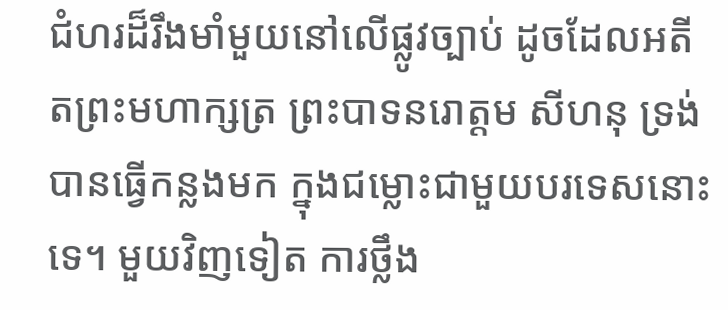ជំហរដ៏រឹងមាំមួយនៅលើផ្លូវច្បាប់ ដូចដែលអតីតព្រះមហាក្សត្រ ព្រះបាទនរោត្តម សីហនុ ទ្រង់បានធ្វើកន្លងមក ក្នុងជម្លោះជាមួយបរទេសនោះទេ។ មួយវិញទៀត ការថ្លឹង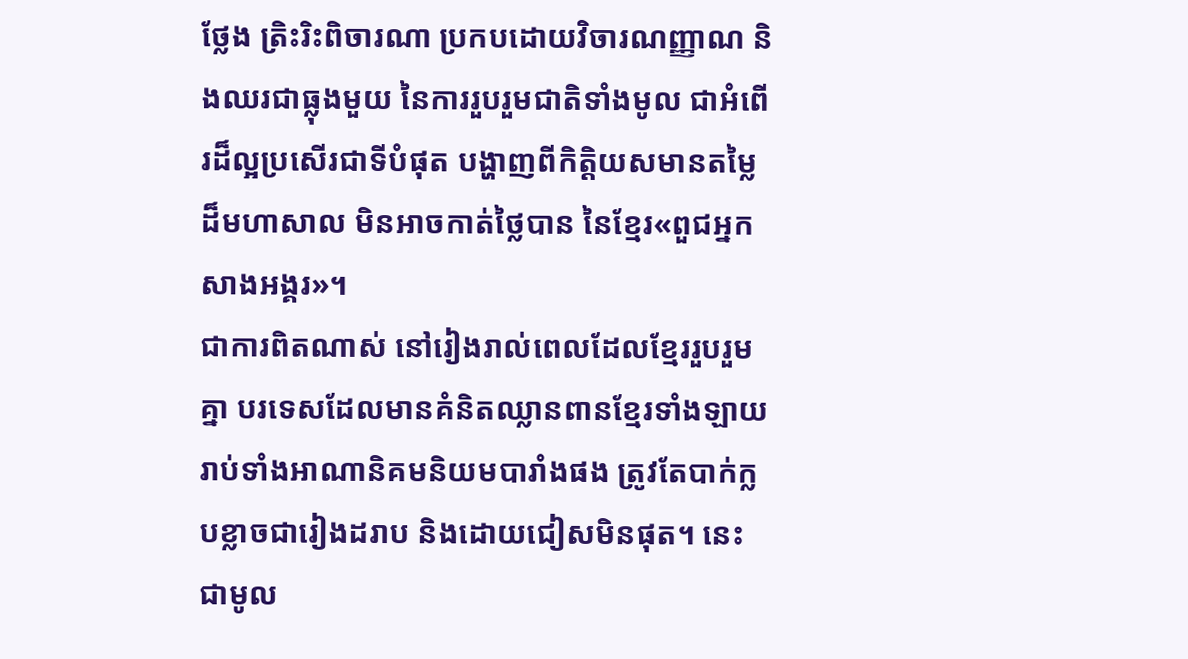ថ្លែង ត្រិះរិះពិចារណា ប្រកបដោយវិចារណញ្ញាណ និងឈរជាធ្លុងមួយ នៃការរួបរួមជាតិទាំងមូល ជាអំពើរដ៏ល្អប្រសើរជាទីបំផុត បង្ហាញពីកិត្តិយសមានតម្លៃដ៏មហាសាល មិនអាចកាត់ថ្លៃបាន នៃខ្មែរ«ពួជអ្នកសាងអង្គរ»។
ជាការពិតណាស់ នៅរៀងរាល់ពេលដែលខ្មែររួបរួមគ្នា បរទេសដែលមានគំនិតឈ្លានពានខ្មែរទាំងឡាយ រាប់ទាំងអាណានិគមនិយមបារាំងផង ត្រូវតែបាក់ក្លបខ្លាចជារៀងដរាប និងដោយជៀសមិនផុត។ នេះ ជាមូល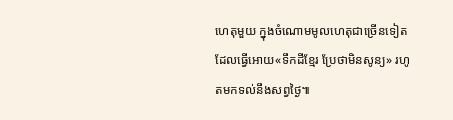ហេតុមួយ ក្នុងចំណោមមូលហេតុជាច្រើនទៀត ដែលធ្វើអោយ«ទឹកដីខ្មែរ ប្រែថាមិនសូន្យ» រហូតមកទល់នឹងសព្វថ្ងៃ៕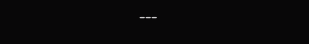---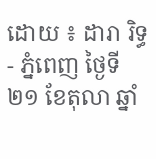ដោយ ៖ ដារា រិទ្ធ - ភ្នំពេញ ថ្ងៃទី២១ ខែតុលា ឆ្នាំ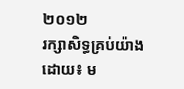២០១២
រក្សាសិទ្ធគ្រប់យ៉ាងដោយ៖ ម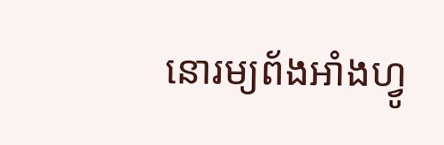នោរម្យព័ងអាំងហ្វូ